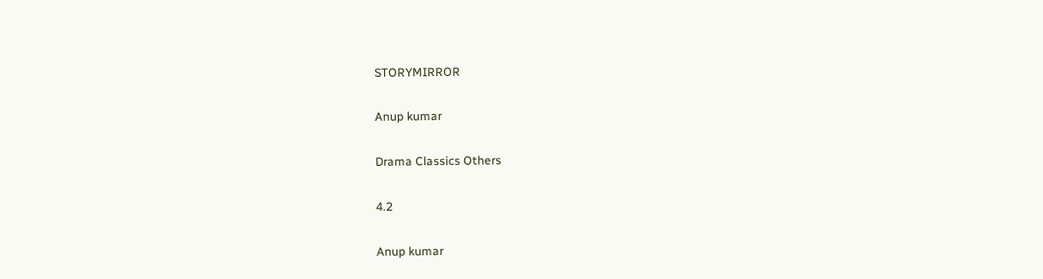STORYMIRROR

Anup kumar

Drama Classics Others

4.2

Anup kumar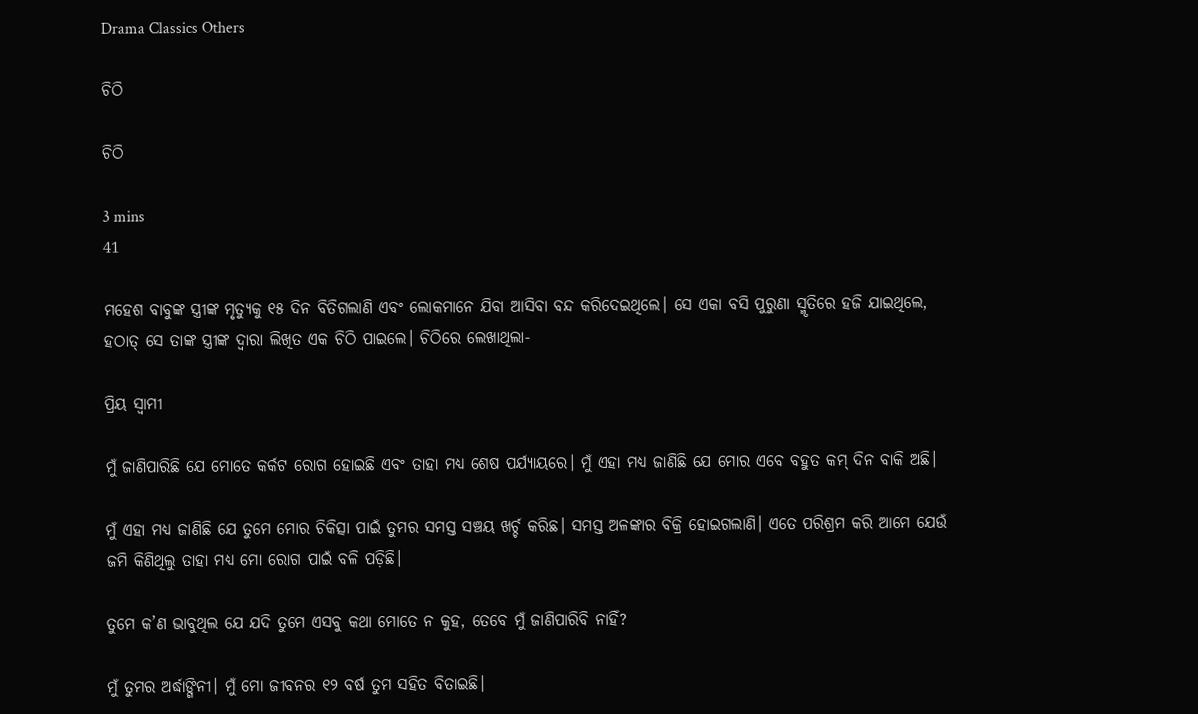Drama Classics Others

ଚିଠି

ଚିଠି

3 mins
41

ମହେଶ ବାବୁଙ୍କ ସ୍ତ୍ରୀଙ୍କ ମୃତ୍ୟୁକୁ ୧୫ ଦିନ ବିତିଗଲାଣି ଏବଂ ଲୋକମାନେ ଯିବା ଆସିବା ବନ୍ଦ କରିଦେଇଥିଲେ। ସେ ଏକା ବସି ପୁରୁଣା ସ୍ମୃତିରେ ହଜି ଯାଇଥିଲେ, ହଠାତ୍ ସେ ତାଙ୍କ ସ୍ତ୍ରୀଙ୍କ ଦ୍ୱାରା ଲିଖିତ ଏକ ଚିଠି ପାଇଲେ। ଚିଠିରେ ଲେଖାଥିଲା-

ପ୍ରିୟ ସ୍ୱାମୀ

ମୁଁ ଜାଣିପାରିଛି ଯେ ମୋତେ କର୍କଟ ରୋଗ ହୋଇଛି ଏବଂ ତାହା ମଧ୍ୟ ଶେଷ ପର୍ଯ୍ୟାୟରେ। ମୁଁ ଏହା ମଧ୍ୟ ଜାଣିଛି ଯେ ମୋର ଏବେ ବହୁତ କମ୍ ଦିନ ବାକି ଅଛି।

ମୁଁ ଏହା ମଧ୍ୟ ଜାଣିଛି ଯେ ତୁମେ ମୋର ଚିକିତ୍ସା ପାଇଁ ତୁମର ସମସ୍ତ ସଞ୍ଚୟ ଖର୍ଚ୍ଚ କରିଛ। ସମସ୍ତ ଅଳଙ୍କାର ବିକ୍ରି ହୋଇଗଲାଣି। ଏତେ ପରିଶ୍ରମ କରି ଆମେ ଯେଉଁ ଜମି କିଣିଥିଲୁ ତାହା ମଧ୍ୟ ମୋ ରୋଗ ପାଇଁ ବଳି ପଡ଼ିଛି।

ତୁମେ କ’ଣ ଭାବୁଥିଲ ଯେ ଯଦି ତୁମେ ଏସବୁ କଥା ମୋତେ ନ କୁହ, ତେବେ ମୁଁ ଜାଣିପାରିବି ନାହିଁ?

ମୁଁ ତୁମର ଅର୍ଦ୍ଧାଙ୍ଗିନୀ। ମୁଁ ମୋ ଜୀବନର ୧୨ ବର୍ଷ ତୁମ ସହିତ ବିତାଇଛି।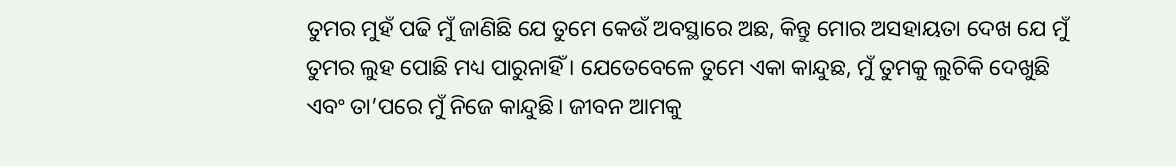ତୁମର ମୁହଁ ପଢି ମୁଁ ଜାଣିଛି ଯେ ତୁମେ କେଉଁ ଅବସ୍ଥାରେ ଅଛ, କିନ୍ତୁ ମୋର ଅସହାୟତା ଦେଖ ଯେ ମୁଁ ତୁମର ଲୁହ ପୋଛି ମଧ୍ୟ ପାରୁନାହିଁ । ଯେତେବେଳେ ତୁମେ ଏକା କାନ୍ଦୁଛ, ମୁଁ ତୁମକୁ ଲୁଚିକି ଦେଖୁଛି ଏବଂ ତା’ପରେ ମୁଁ ନିଜେ କାନ୍ଦୁଛି। ଜୀବନ ଆମକୁ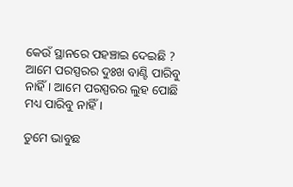କେଉଁ ସ୍ଥାନରେ ପହଞ୍ଚାଇ ଦେଇଛି ? ଆମେ ପରସ୍ପରର ଦୁଃଖ ବାଣ୍ଟି ପାରିବୁ ନାହିଁ। ଆମେ ପରସ୍ପରର ଲୁହ ପୋଛି ମଧ୍ୟ ପାରିବୁ ନାହିଁ।

ତୁମେ ଭାବୁଛ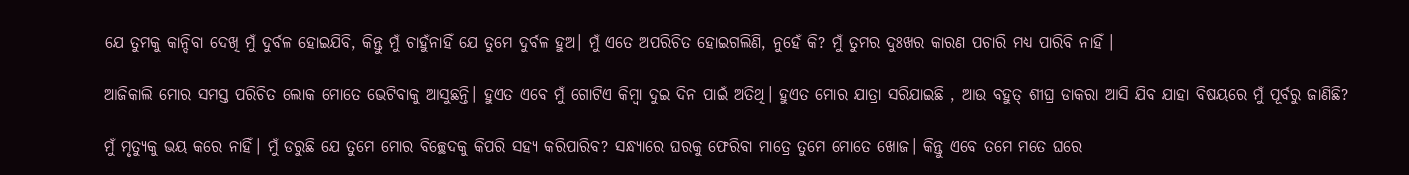ଯେ ତୁମକୁ କାନ୍ଦିବା ଦେଖି ମୁଁ ଦୁର୍ବଳ ହୋଇଯିବି, କିନ୍ତୁ ମୁଁ ଚାହୁଁନାହିଁ ଯେ ତୁମେ ଦୁର୍ବଳ ହୁଅ। ମୁଁ ଏତେ ଅପରିଚିତ ହୋଇଗଲିଣି, ନୁହେଁ କି? ମୁଁ ତୁମର ଦୁଃଖର କାରଣ ପଚାରି ମଧ୍ୟ ପାରିବି ନାହିଁ ।

ଆଜିକାଲି ମୋର ସମସ୍ତ ପରିଚିତ ଲୋକ ମୋତେ ଭେଟିବାକୁ ଆସୁଛନ୍ତି। ହୁଏତ ଏବେ ମୁଁ ଗୋଟିଏ କିମ୍ବା ଦୁଇ ଦିନ ପାଇଁ ଅତିଥି। ହୁଏତ ମୋର ଯାତ୍ରା ସରିଯାଇଛି , ଆଉ ବହୁତ୍ ଶୀଘ୍ର ଡାକରା ଆସି ଯିବ ଯାହା ବିଷୟରେ ମୁଁ ପୂର୍ବରୁ ଜାଣିଛି?

ମୁଁ ମୃତ୍ୟୁକୁ ଭୟ କରେ ନାହିଁ। ମୁଁ ଡରୁଛି ଯେ ତୁମେ ମୋର ବିଚ୍ଛେଦକୁ କିପରି ସହ୍ୟ କରିପାରିବ? ସନ୍ଧ୍ୟାରେ ଘରକୁ ଫେରିବା ମାତ୍ରେ ତୁମେ ମୋତେ ଖୋଜ। କିନ୍ତୁ ଏବେ ତମେ ମତେ ଘରେ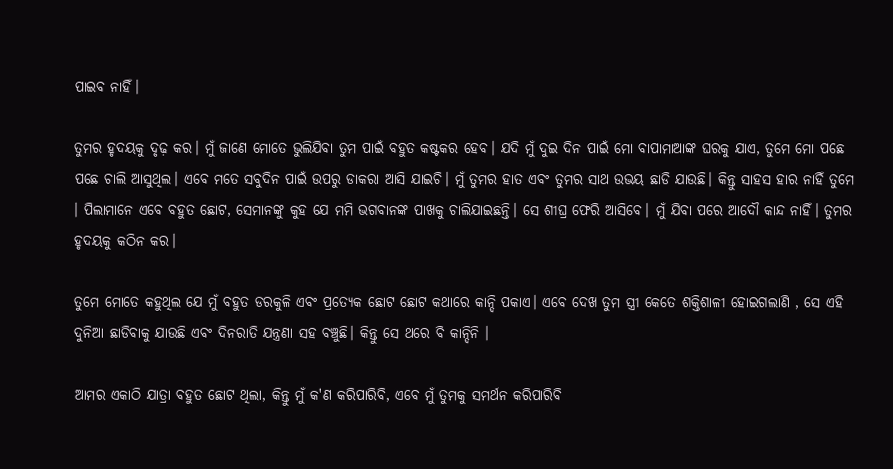ପାଇବ ନାହିଁ।

ତୁମର ହୃଦୟକୁ ଦୃଢ଼ କର। ମୁଁ ଜାଣେ ମୋତେ ଭୁଲିଯିବା ତୁମ ପାଇଁ ବହୁତ କଷ୍ଟକର ହେବ। ଯଦି ମୁଁ ଦୁଇ ଦିନ ପାଇଁ ମୋ ବାପାମାଆଙ୍କ ଘରକୁ ଯାଏ, ତୁମେ ମୋ ପଛେ ପଛେ ଚାଲି ଆସୁଥିଲ। ଏବେ ମତେ ସବୁଦିନ ପାଇଁ ଉପରୁ ଡାକରା ଆସି ଯାଇଚି। ମୁଁ ତୁମର ହାତ ଏବଂ ତୁମର ସାଥ ଉଭୟ ଛାଡି ଯାଉଛି। କିନ୍ତୁ ସାହସ ହାର ନାହିଁ ତୁମେ । ପିଲାମାନେ ଏବେ ବହୁତ ଛୋଟ, ସେମାନଙ୍କୁ କୁହ ଯେ ମମି ଭଗବାନଙ୍କ ପାଖକୁ ଚାଲିଯାଇଛନ୍ତି। ସେ ଶୀଘ୍ର ଫେରି ଆସିବେ। ମୁଁ ଯିବା ପରେ ଆଦୌ କାନ୍ଦ ନାହିଁ। ତୁମର ହୃଦୟକୁ କଠିନ କର।

ତୁମେ ମୋତେ କହୁଥିଲ ଯେ ମୁଁ ବହୁତ ଡରକୁଳି ଏବଂ ପ୍ରତ୍ୟେକ ଛୋଟ ଛୋଟ କଥାରେ କାନ୍ଦି ପକାଏ। ଏବେ ଦେଖ ତୁମ ସ୍ତ୍ରୀ କେତେ ଶକ୍ତିଶାଳୀ ହୋଇଗଲାଣି , ସେ ଏହି ଦୁନିଆ ଛାଡିବାକୁ ଯାଉଛି ଏବଂ ଦିନରାତି ଯନ୍ତ୍ରଣା ସହ ବଞ୍ଚୁଛି। କିନ୍ତୁ ସେ ଥରେ ବି କାନ୍ଦିନି ।

ଆମର ଏକାଠି ଯାତ୍ରା ବହୁତ ଛୋଟ ଥିଲା, କିନ୍ତୁ ମୁଁ କ'ଣ କରିପାରିବି, ଏବେ ମୁଁ ତୁମକୁ ସମର୍ଥନ କରିପାରିବି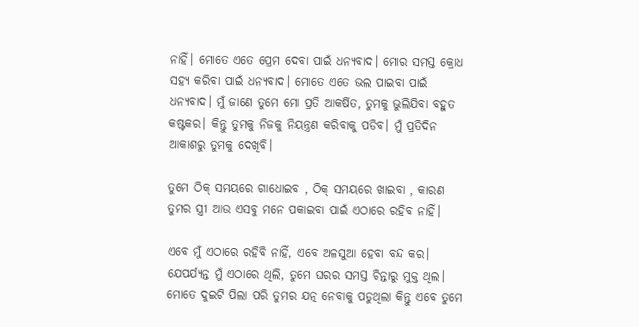ନାହିଁ। ମୋତେ ଏତେ ପ୍ରେମ ଦେବା ପାଇଁ ଧନ୍ୟବାଦ। ମୋର ସମସ୍ତ କ୍ରୋଧ ସହ୍ୟ କରିବା ପାଇଁ ଧନ୍ୟବାଦ। ମୋତେ ଏତେ ଭଲ ପାଇବା ପାଇଁ ଧନ୍ୟବାଦ। ମୁଁ ଜାଣେ ତୁମେ ମୋ ପ୍ରତି ଆକର୍ଷିତ, ତୁମକୁ ଭୁଲିଯିବା ବହୁତ କଷ୍ଟକର। କିନ୍ତୁ ତୁମକୁ ନିଜକୁ ନିୟନ୍ତ୍ରଣ କରିବାକୁ ପଡିବ। ମୁଁ ପ୍ରତିଦିନ ଆକାଶରୁ ତୁମକୁ ଦେଖିବି।

ତୁମେ ଠିକ୍ ସମୟରେ ଗାଧୋଇବ , ଠିକ୍ ସମୟରେ ଖାଇବା , କାରଣ ତୁମର ସ୍ତ୍ରୀ ଆଉ ଏସବୁ ମନେ ପକାଇବା ପାଇଁ ଏଠାରେ ରହିବ ନାହିଁ।

ଏବେ ମୁଁ ଏଠାରେ ରହିବି ନାହିଁ, ଏବେ ଅଳସୁଆ ହେବା ବନ୍ଦ କର। ଯେପର୍ଯ୍ୟନ୍ତ ମୁଁ ଏଠାରେ ଥିଲି, ତୁମେ ଘରର ସମସ୍ତ ଚିନ୍ତାରୁ ମୁକ୍ତ ଥିଲ। ମୋତେ ଦୁଇଟି ପିଲା ପରି ତୁମର ଯତ୍ନ ନେବାକୁ ପଡୁଥିଲା କିନ୍ତୁ ଏବେ ତୁମେ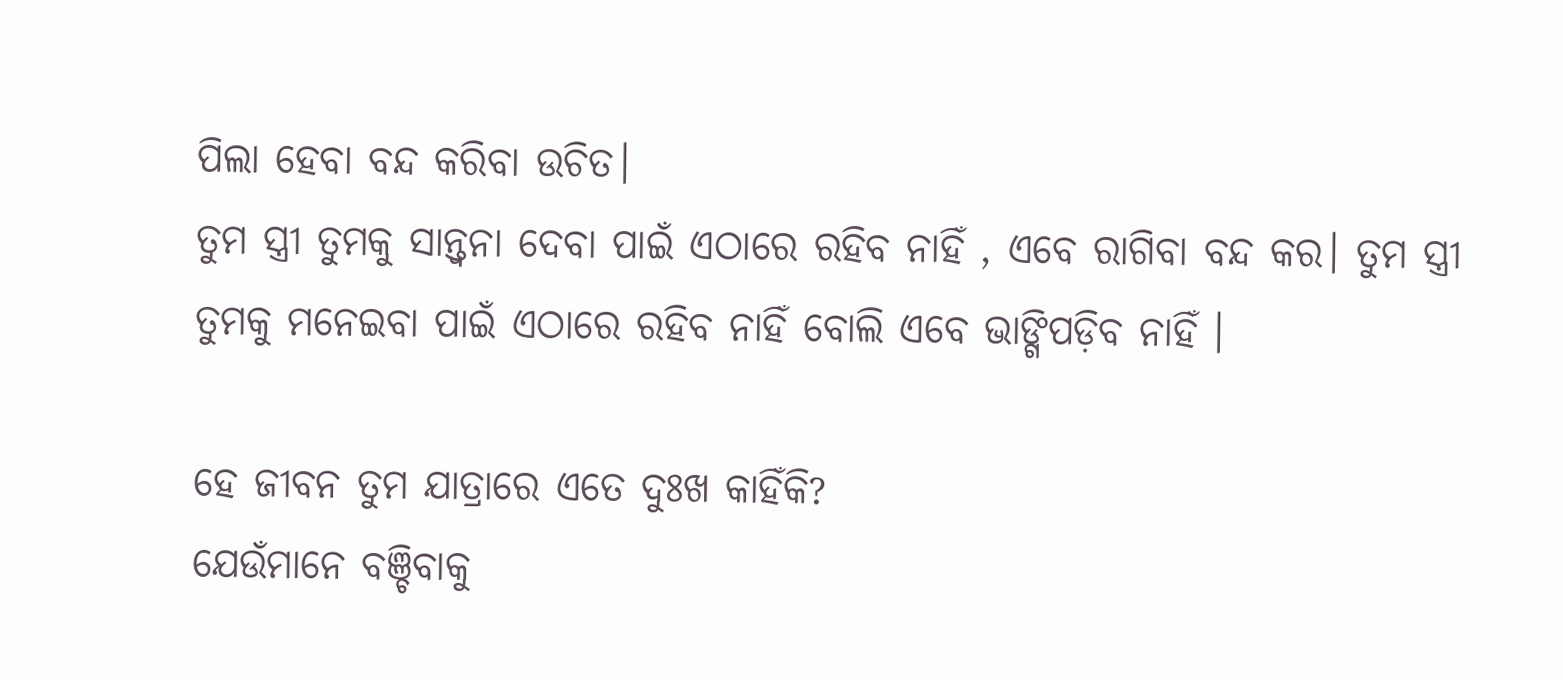ପିଲା ହେବା ବନ୍ଦ କରିବା ଉଚିତ।
ତୁମ ସ୍ତ୍ରୀ ତୁମକୁ ସାନ୍ତ୍ୱନା ଦେବା ପାଇଁ ଏଠାରେ ରହିବ ନାହିଁ , ଏବେ ରାଗିବା ବନ୍ଦ କର। ତୁମ ସ୍ତ୍ରୀ ତୁମକୁ ମନେଇବା ପାଇଁ ଏଠାରେ ରହିବ ନାହିଁ ବୋଲି ଏବେ ଭାଙ୍ଗିପଡ଼ିବ ନାହିଁ ।

ହେ ଜୀବନ ତୁମ ଯାତ୍ରାରେ ଏତେ ଦୁଃଖ କାହିଁକି?
ଯେଉଁମାନେ ବଞ୍ଚିବାକୁ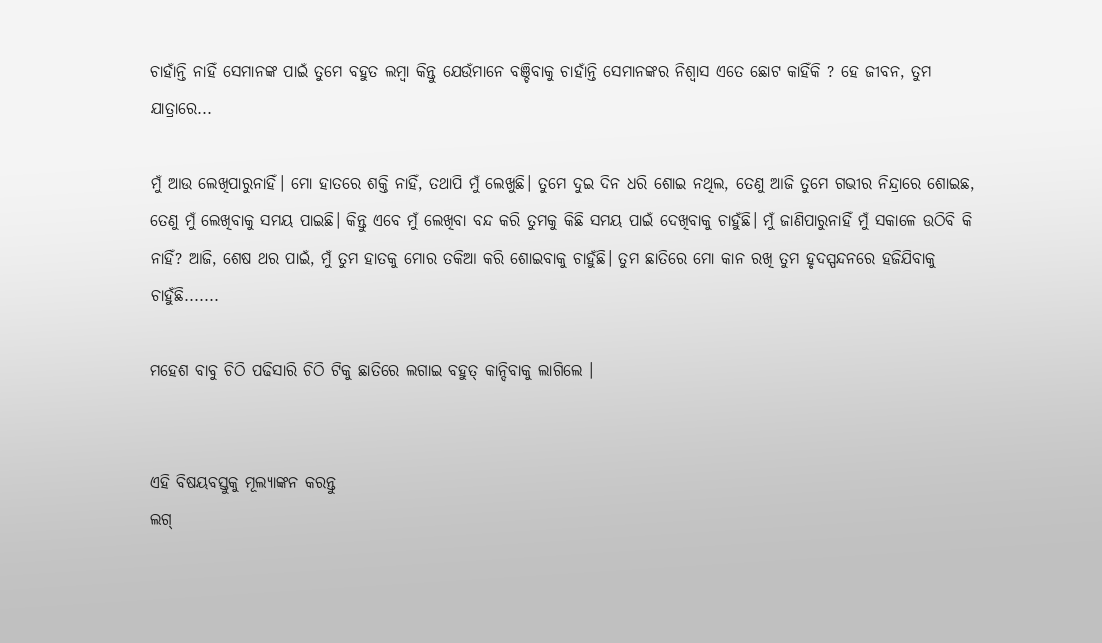ଚାହାଁନ୍ତି ନାହିଁ ସେମାନଙ୍କ ପାଇଁ ତୁମେ ବହୁତ ଲମ୍ବା କିନ୍ତୁ ଯେଉଁମାନେ ବଞ୍ଚିବାକୁ ଚାହାଁନ୍ତି ସେମାନଙ୍କର ନିଶ୍ୱାସ ଏତେ ଛୋଟ କାହିଁକି ? ହେ ଜୀବନ, ତୁମ ଯାତ୍ରାରେ...

ମୁଁ ଆଉ ଲେଖିପାରୁନାହିଁ। ମୋ ହାତରେ ଶକ୍ତି ନାହିଁ, ତଥାପି ମୁଁ ଲେଖୁଛି। ତୁମେ ଦୁଇ ଦିନ ଧରି ଶୋଇ ନଥିଲ, ତେଣୁ ଆଜି ତୁମେ ଗଭୀର ନିନ୍ଦ୍ରାରେ ଶୋଇଛ, ତେଣୁ ମୁଁ ଲେଖିବାକୁ ସମୟ ପାଇଛି। କିନ୍ତୁ ଏବେ ମୁଁ ଲେଖିବା ବନ୍ଦ କରି ତୁମକୁ କିଛି ସମୟ ପାଇଁ ଦେଖିବାକୁ ଚାହୁଁଛି। ମୁଁ ଜାଣିପାରୁନାହିଁ ମୁଁ ସକାଳେ ଉଠିବି କି ନାହିଁ? ଆଜି, ଶେଷ ଥର ପାଇଁ, ମୁଁ ତୁମ ହାତକୁ ମୋର ତକିଆ କରି ଶୋଇବାକୁ ଚାହୁଁଛି। ତୁମ ଛାତିରେ ମୋ କାନ ରଖି ତୁମ ହୃଦସ୍ପନ୍ଦନରେ ହଜିଯିବାକୁ ଚାହୁଁଛି.......

ମହେଶ ବାବୁ ଚିଠି ପଢିସାରି ଚିଠି ଟିକୁ ଛାତିରେ ଲଗାଇ ବହୁତ୍ କାନ୍ଦିବାକୁ ଲାଗିଲେ ।


ଏହି ବିଷୟବସ୍ତୁକୁ ମୂଲ୍ୟାଙ୍କନ କରନ୍ତୁ
ଲଗ୍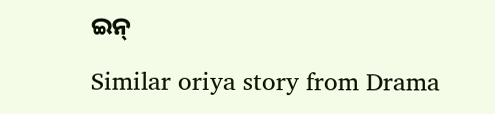ଇନ୍

Similar oriya story from Drama